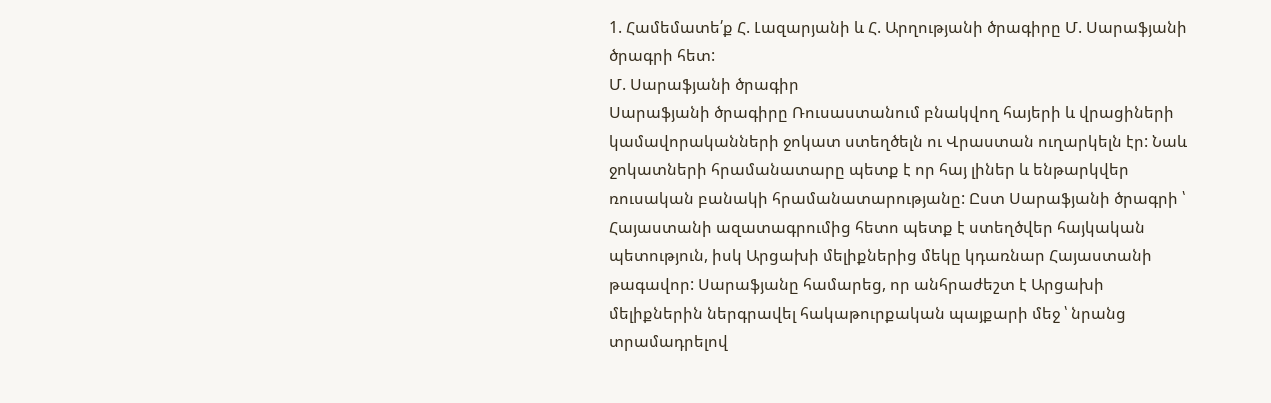1. Համեմատե՛ք Հ. Լազարյանի և Հ. Արղությանի ծրագիրը Մ. Սարաֆյանի ծրագրի հետ:
Մ. Սարաֆյանի ծրագիր
Սարաֆյանի ծրագիրը Ռուսաստանում բնակվող հայերի և վրացիների կամավորականների ջոկատ ստեղծելն ու Վրաստան ուղարկելն էր: Նաև ջոկատների հրամանատարը պետք է որ հայ լիներ և ենթարկվեր ռուսական բանակի հրամանատարությանը: Ըստ Սարաֆյանի ծրագրի ՝ Հայաստանի ազատագրումից հետո պետք է ստեղծվեր հայկական պետություն, իսկ Արցախի մելիքներից մեկը կդառնար Հայաստանի թագավոր: Սարաֆյանը համարեց, որ անհրաժեշտ է Արցախի մելիքներին ներգրավել հակաթուրքական պայքարի մեջ ՝ նրանց տրամադրելով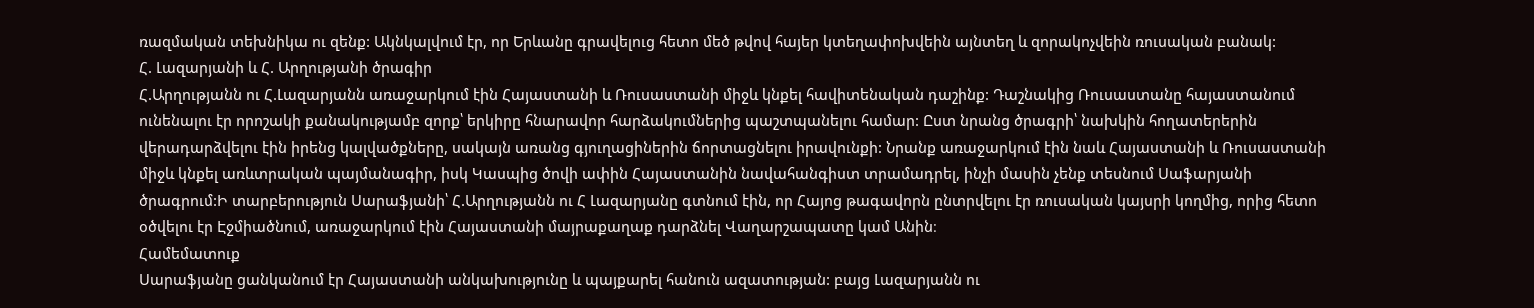ռազմական տեխնիկա ու զենք: Ակնկալվում էր, որ Երևանը գրավելուց հետո մեծ թվով հայեր կտեղափոխվեին այնտեղ և զորակոչվեին ռուսական բանակ:
Հ. Լազարյանի և Հ. Արղությանի ծրագիր
Հ.Արղությանն ու Հ.Լազարյանն առաջարկում էին Հայաստանի և Ռուսաստանի միջև կնքել հավիտենական դաշինք: Դաշնակից Ռուսաստանը հայաստանում ունենալու էր որոշակի քանակությամբ զորք՝ երկիրը հնարավոր հարձակումներից պաշտպանելու համար: Ըստ նրանց ծրագրի՝ նախկին հողատերերին վերադարձվելու էին իրենց կալվածքները, սակայն առանց գյուղացիներին ճորտացնելու իրավունքի: Նրանք առաջարկում էին նաև Հայաստանի և Ռուսաստանի միջև կնքել առևտրական պայմանագիր, իսկ Կասպից ծովի ափին Հայաստանին նավահանգիստ տրամադրել, ինչի մասին չենք տեսնում Սաֆարյանի ծրագրում:Ի տարբերություն Սարաֆյանի՝ Հ.Արղությանն ու Հ Լազարյանը գտնում էին, որ Հայոց թագավորն ընտրվելու էր ռուսական կայսրի կողմից, որից հետո օծվելու էր Էջմիածնում, առաջարկում էին Հայաստանի մայրաքաղաք դարձնել Վաղարշապատը կամ Անին։
Համեմատուք
Սարաֆյանը ցանկանում էր Հայաստանի անկախությունը և պայքարել հանուն ազատության: բայց Լազարյանն ու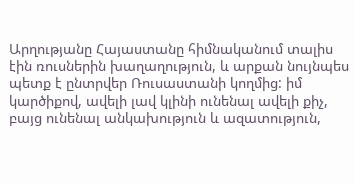Արղությանը Հայաստանը հիմնականում տալիս էին ռուսներին խաղաղություն, և արքան նույնպես պետք է ընտրվեր Ռուսաստանի կողմից: իմ կարծիքով, ավելի լավ կլինի ունենալ ավելի քիչ, բայց ունենալ անկախություն և ազատություն,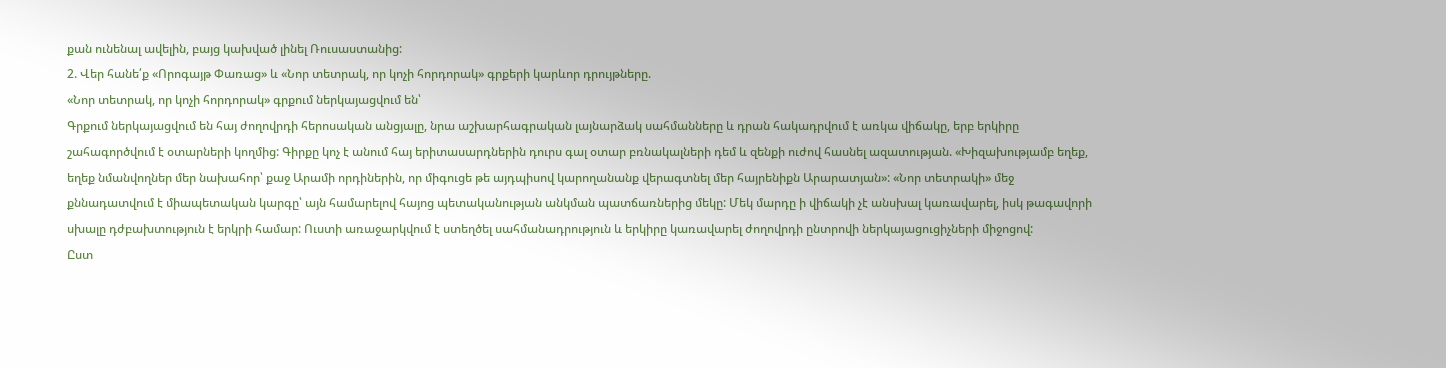քան ունենալ ավելին, բայց կախված լինել Ռուսաստանից:
2. Վեր հանե՛ք «Որոգայթ Փառաց» և «Նոր տետրակ, որ կոչի հորդորակ» գրքերի կարևոր դրույթները.
«Նոր տետրակ, որ կոչի հորդորակ» գրքում ներկայացվում են՝
Գրքում ներկայացվում են հայ ժողովրդի հերոսական անցյալը, նրա աշխարհագրական լայնարձակ սահմանները և դրան հակադրվում է առկա վիճակը, երբ երկիրը շահագործվում է օտարների կողմից: Գիրքը կոչ է անում հայ երիտասարդներին դուրս գալ օտար բռնակալների դեմ և զենքի ուժով հասնել ազատության. «Խիզախությամբ եղեք, եղեք նմանվողներ մեր նախահոր՝ քաջ Արամի որդիներին, որ միգուցե թե այդպիսով կարողանանք վերագտնել մեր հայրենիքն Արարատյան»: «Նոր տետրակի» մեջ քննադատվում է միապետական կարգը՝ այն համարելով հայոց պետականության անկման պատճառներից մեկը: Մեկ մարդը ի վիճակի չէ անսխալ կառավարել, իսկ թագավորի սխալը դժբախտություն է երկրի համար: Ուստի առաջարկվում է ստեղծել սահմանադրություն և երկիրը կառավարել ժողովրդի ընտրովի ներկայացուցիչների միջոցով:
Ըստ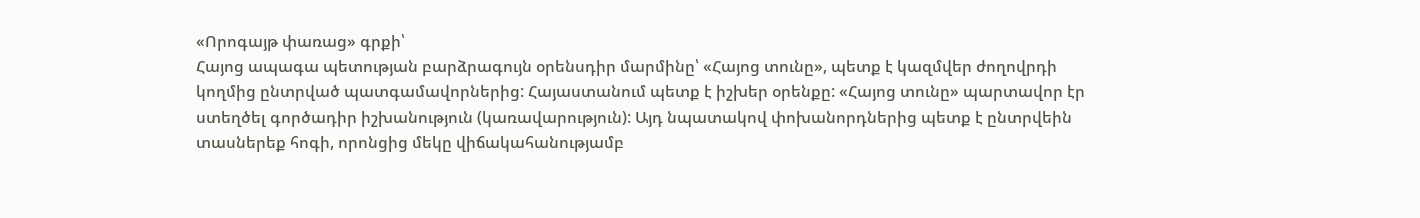«Որոգայթ փառաց» գրքի՝
Հայոց ապագա պետության բարձրագույն օրենսդիր մարմինը՝ «Հայոց տունը», պետք է կազմվեր ժողովրդի կողմից ընտրված պատգամավորներից: Հայաստանում պետք է իշխեր օրենքը: «Հայոց տունը» պարտավոր էր ստեղծել գործադիր իշխանություն (կառավարություն): Այդ նպատակով փոխանորդներից պետք է ընտրվեին տասներեք հոգի, որոնցից մեկը վիճակահանությամբ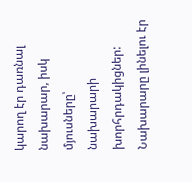կարող էր դառնալ նախարար, իսկ մյուսները՝ նախարարի խորհրդակիցներ: Նախարարը լինելու էր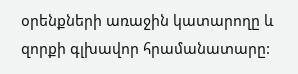օրենքների առաջին կատարողը և զորքի գլխավոր հրամանատարը: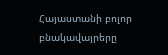Հայաստանի բոլոր բնակավայրերը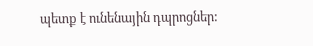պետք է ունենային դպրոցներ: